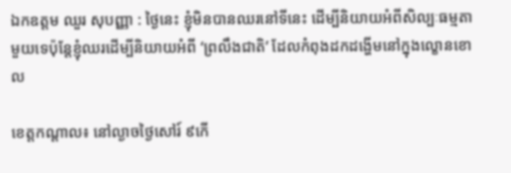ឯកឧត្តម ឈួរ សុបញ្ញា : ថ្ងៃនេះ ខ្ញុំមិនបានឈរនៅទីនេះ ដើម្បីនិយាយអំពីសិល្បៈធម្មតាមួយទេប៉ុន្តែខ្ញុំឈរដើម្បីនិយាយអំពី ‘ព្រលឹងជាតិ’ ដែលកំពុងដកដង្ហើមនៅក្នុងល្ខោនខោល

ខេត្តកណ្តាល៖ នៅល្ងាចថ្ងៃសៅរ៍ ៩កើ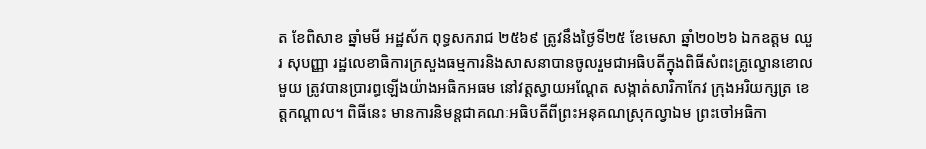ត ខែពិសាខ ឆ្នាំមមី អដ្ឋស័ក ពុទ្ធសករាជ ២៥៦៩ ត្រូវនឹងថ្ងៃទី២៥ ខែមេសា ឆ្នាំ២០២៦ ឯកឧត្តម ឈួរ សុបញ្ញា រដ្ឋលេខាធិការក្រសួងធម្មការនិងសាសនាបានចូលរួមជាអធិបតីក្នុងពិធីសំពះគ្រូល្ខោនខោលមួយ ត្រូវបានប្រារព្ធឡើងយ៉ាងអធិកអធម នៅវត្តស្វាយអណ្តែត សង្កាត់សារិកាកែវ ក្រុងអរិយក្សត្រ ខេត្តកណ្តាល។ ពិធីនេះ មានការនិមន្តជាគណៈអធិបតីពីព្រះអនុគណស្រុកល្វាឯម ព្រះចៅអធិកា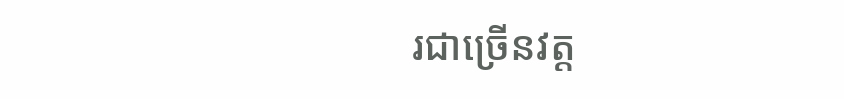រជាច្រើនវត្ត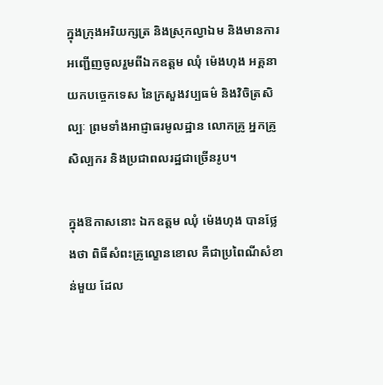ក្នុងក្រុងអរិយក្សត្រ និងស្រុកល្វាឯម និងមានការអញ្ជើញចូលរួមពីឯកឧត្តម ឈុំ ម៉េងហុង អគ្គនាយកបច្ចេកទេស នៃក្រសួងវប្បធម៌ និងវិចិត្រសិល្បៈ ព្រមទាំងអាជ្ញាធរមូលដ្ឋាន លោកគ្រូ អ្នកគ្រូ សិល្បករ និងប្រជាពលរដ្ឋជាច្រើនរូប។

ក្នុងឱកាសនោះ ឯកឧត្តម ឈុំ ម៉េងហុង បានថ្លែងថា ពិធីសំពះគ្រូល្ខោនខោល គឺជាប្រពៃណីសំខាន់មួយ ដែល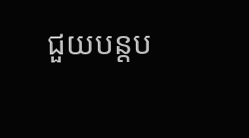ជួយបន្តប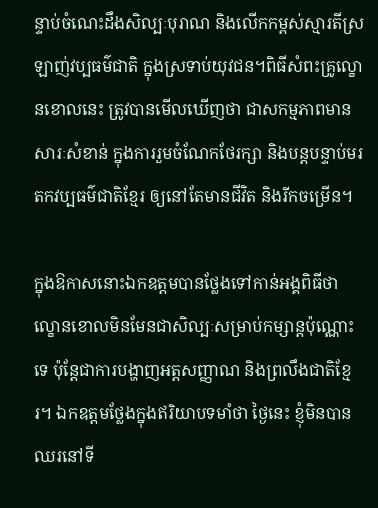ន្ទាប់ចំណេះដឹងសិល្បៈបុរាណ និងលើកកម្ពស់ស្មារតីស្រឡាញ់វប្បធម៌ជាតិ ក្នុងស្រទាប់យុវជន។ពិធីសំពះគ្រូល្ខោនខោលនេះ ត្រូវបានមើលឃើញថា ជាសកម្មភាពមានសារៈសំខាន់ ក្នុងការរួមចំណែកថែរក្សា និងបន្តបន្ទាប់មរតកវប្បធម៌ជាតិខ្មែរ ឲ្យនៅតែមានជីវិត និងរីកចម្រើន។

ក្នុងឱកាសនោះឯកឧត្តមបានថ្លែងទៅកាន់អង្គពិធីថា ល្ខោនខោលមិនមែនជាសិល្បៈសម្រាប់កម្សាន្តប៉ុណ្ណោះទេ ប៉ុន្តែជាការបង្ហាញអត្តសញ្ញាណ និងព្រលឹងជាតិខ្មែរ។ ឯកឧត្តមថ្លែងក្នុងឥរិយាបទមាំថា ថ្ងៃនេះ ខ្ញុំមិនបានឈរនៅទី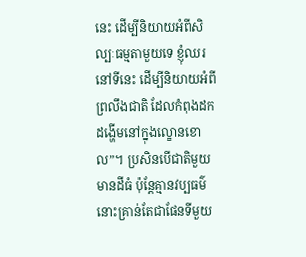នេះ ដើម្បីនិយាយអំពីសិល្បៈធម្មតាមួយទេ ខ្ញុំឈរនៅទីនេះ ដើម្បីនិយាយអំពីព្រលឹងជាតិ ដែលកំពុងដកដង្ហើមនៅក្នុងល្ខោនខោល”។ ប្រសិនបើជាតិមួយមានដីធំ ប៉ុន្តែគ្មានវប្បធម៌ នោះគ្រាន់តែជាផែនទីមួយ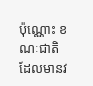ប៉ុណ្ណោះ ខណៈជាតិដែលមានវ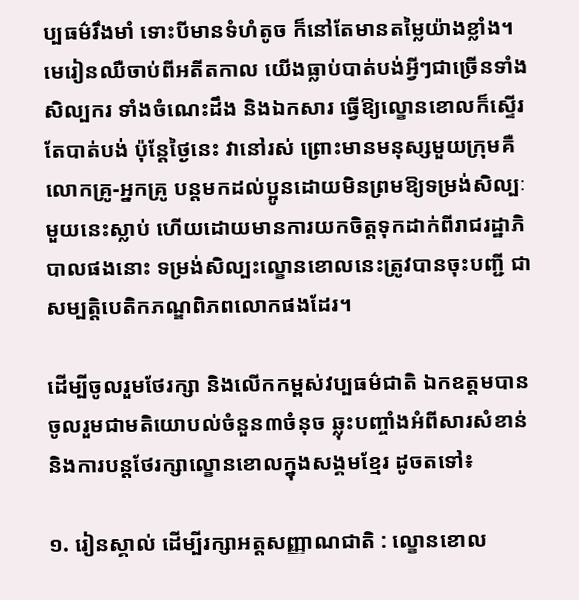ប្បធម៌រឹងមាំ ទោះបីមានទំហំតូច ក៏នៅតែមានតម្លៃយ៉ាងខ្លាំង។ មេរៀនឈឺចាប់ពីអតីតកាល យើងធ្លាប់បាត់បង់អ្វីៗជាច្រើនទាំង សិល្បករ ទាំងចំណេះដឹង និងឯកសារ ធ្វើឱ្យល្ខោនខោលក៏ស្ទើរតែបាត់បង់ ប៉ុន្តែថ្ងៃនេះ វានៅរស់ ព្រោះមានមនុស្សមួយក្រុមគឺលោកគ្រូ-អ្នកគ្រូ បន្តមកដល់ប្អូនដោយមិនព្រមឱ្យទម្រង់សិល្បៈមួយនេះស្លាប់ ហើយដោយមានការយកចិត្តទុកដាក់ពីរាជរដ្ឋាភិបាលផងនោះ ទម្រង់សិល្បះល្ខោនខោលនេះត្រូវបានចុះបញ្ជី ជាសម្បតិ្តបេតិកភណ្ឌពិភពលោកផងដែរ។

ដើម្បីចូលរួមថែរក្សា និងលើកកម្ពស់វប្បធម៌ជាតិ ឯកឧត្តមបានចូលរួមជាមតិយោបល់ចំនួន៣ចំនុច ឆ្លុះបញ្ចាំងអំពីសារសំខាន់និងការបន្តថែរក្សាល្ខោនខោលក្នុងសង្គមខ្មែរ ដូចតទៅ៖

១. រៀនស្គាល់ ដើម្បីរក្សាអត្តសញ្ញាណជាតិ : ល្ខោនខោល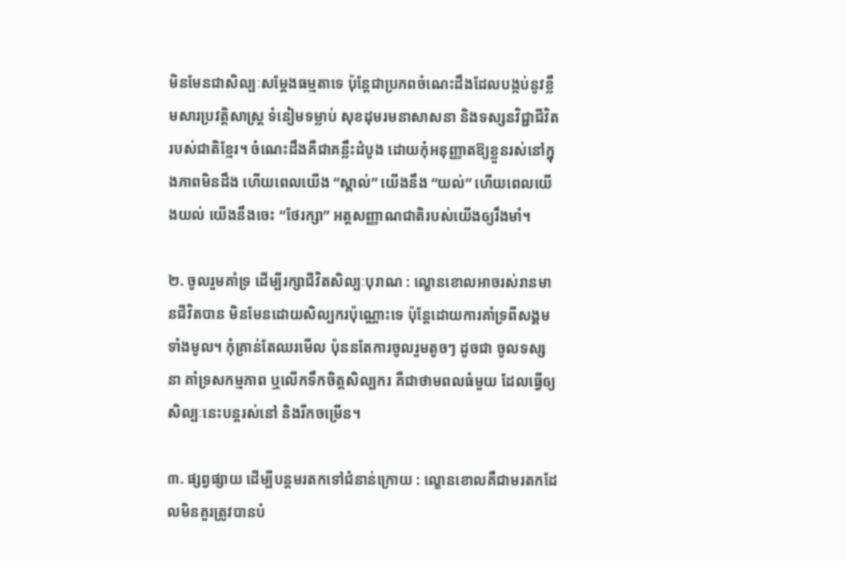មិនមែនជាសិល្បៈសម្តែងធម្មតាទេ ប៉ុន្តែជាប្រភពចំណេះដឹងដែលបង្កប់នូវខ្លឹមសារប្រវត្តិសាស្ត្រ ទំនៀមទម្លាប់ សុខដុមរមនាសាសនា និងទស្សនវិជ្ជាជីវិតរបស់ជាតិខ្មែរ។ ចំណេះដឹងគឺជាគន្លឹះដំបូង ដោយកុំអនុញ្ញាតឱ្យខ្លួនរស់នៅក្នុងភាពមិនដឹង ហើយពេលយើង “ស្គាល់” យើងនឹង “យល់” ហើយពេលយើងយល់ យើងនឹងចេះ “ថែរក្សា” អត្តសញ្ញាណជាតិរបស់យើងឲ្យរឹងមាំ។

២. ចូលរួមគាំទ្រ ដើម្បីរក្សាជីវិតសិល្បៈបុរាណ : ល្ខោនខោលអាចរស់រានមានជីវិតបាន មិនមែនដោយសិល្បករប៉ុណ្ណោះទេ ប៉ុន្តែដោយការគាំទ្រពីសង្គមទាំងមូល។ កុំគ្រាន់តែឈរមើល ប៉ុននតែការចូលរួមតូចៗ ដូចជា ចូលទស្សនា គាំទ្រសកម្មភាព ឬលើកទឹកចិត្តសិល្បករ គឺជាថាមពលធំមួយ ដែលធ្វើឲ្យសិល្បៈនេះបន្តរស់នៅ និងរីកចម្រើន។

៣. ផ្សព្វផ្សាយ ដើម្បីបន្តមរតកទៅជំនាន់ក្រោយ : ល្ខោនខោលគឺជាមរតកដែលមិនគួរត្រូវបានបំ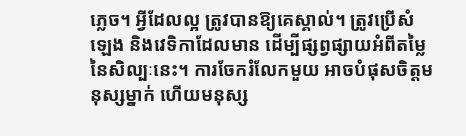ភ្លេច។ អ្វីដែលល្អ ត្រូវបានឱ្យគេស្គាល់។ ត្រូវប្រើសំឡេង និងវេទិកាដែលមាន ដើម្បីផ្សព្វផ្សាយអំពីតម្លៃនៃសិល្បៈនេះ។ ការចែករំលែកមួយ អាចបំផុសចិត្តមនុស្សម្នាក់ ហើយមនុស្ស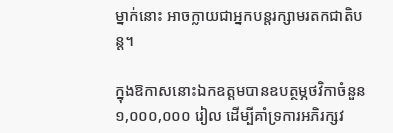ម្នាក់នោះ អាចក្លាយជាអ្នកបន្តរក្សាមរតកជាតិបន្ត។

ក្នុងឱកាសនោះឯកឧត្តមបានឧបត្ថម្ភថវិកាចំនួន ១,០០០,០០០ រៀល ដើម្បីគាំទ្រការអភិរក្សវ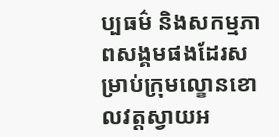ប្បធម៌ និងសកម្មភាពសង្គមផងដែរសម្រាប់ក្រុមល្ខោនខោលវត្តស្វាយអ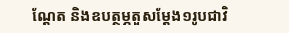ណ្តែត និងឧបត្ថម្ភតួសម្តែង១រូបជាវិ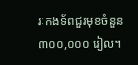រៈកងទ័ពជួរមុខចំនួន ៣០០,០០០ រៀល។